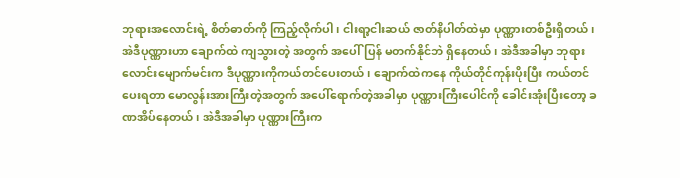ဘုရားအလောင်းရဲ့ စိတ်ဓာတ်ကို ကြည့်လိုက်ပါ၊ ငါးရာ့ငါးဆယ် ဇာတ်နိပါတ်ထဲမှာ ပုဏ္ဏားတစ်ဦးရှိတယ်၊ အဲဒီပုဏ္ဏားဟာ ချောက်ထဲ ကျသွားတဲ့ အတွက် အပေါ်ပြန် မတက်နိုင်ဘဲ ရှိနေတယ်၊ အဲဒီအခါမှာ ဘုရားလောင်းမျောက်မင်းက ဒီပုဏ္ဏားကိုကယ်တင်ပေးတယ်၊ ချောက်ထဲကနေ ကိုယ်တိုင်ကုန်းပိုးပြီး ကယ်တင်ပေးရတာ မောလွန်းအားကြီးတဲ့အတွက် အပေါ်ရောက်တဲ့အခါမှာ ပုဏ္ဏားကြီးပေါင်ကို ခေါင်းအုံးပြီးတော့ ခဏအိပ်နေတယ်၊ အဲဒီအခါမှာ ပုဏ္ဏားကြီးက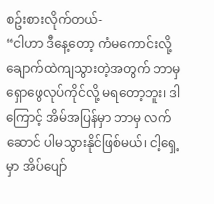စဥ်းစားလိုက်တယ်-
“ငါဟာ ဒီနေ့တော့ ကံမကောင်းလို့ ချောက်ထဲကျသွားတဲ့အတွက် ဘာမှ ရှောဖွေလုပ်ကိုင်လို့ မရတော့ဘူး၊ ဒါကြောင့် အိမ်အပြန်မှာ ဘာမှ လက်ဆောင် ပါမသွားနိုင်ဖြစ်မယ်၊ ငါ့ရှေ့မှာ အိပ်ပျော်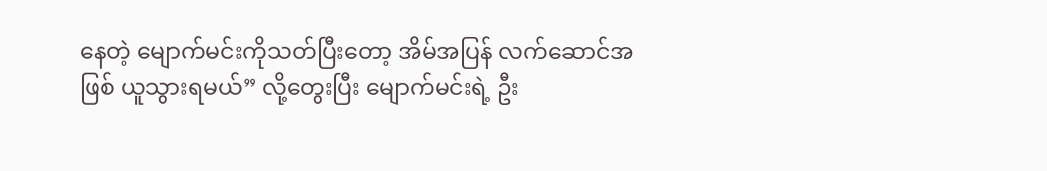နေတဲ့ မျောက်မင်းကိုသတ်ပြီးတော့ အိမ်အပြန် လက်ဆောင်အဖြစ် ယူသွားရမယ်” လို့တွေးပြီး မျောက်မင်းရဲ့ ဦး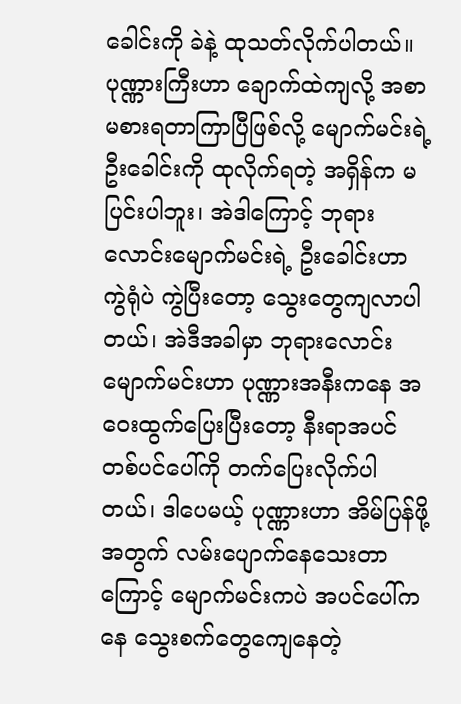ခေါင်းကို ခဲနဲ့ ထုသတ်လိုက်ပါတယ်။
ပုဏ္ဏားကြီးဟာ ချောက်ထဲကျလို့ အစာမစားရတာကြာပြီဖြစ်လို့ မျောက်မင်းရဲ့ဦးခေါင်းကို ထုလိုက်ရတဲ့ အရှိန်က မပြင်းပါဘူး၊ အဲဒါကြောင့် ဘုရားလောင်းမျောက်မင်းရဲ့ ဦးခေါင်းဟာ ကွဲရုံပဲ ကွဲပြီးတော့ သွေးတွေကျလာပါတယ်၊ အဲဒီအခါမှာ ဘုရားလောင်းမျောက်မင်းဟာ ပုဏ္ဏားအနီးကနေ အဝေးထွက်ပြေးပြီးတော့ နီးရာအပင်တစ်ပင်ပေါ်ကို တက်ပြေးလိုက်ပါတယ်၊ ဒါပေမယ့် ပုဏ္ဏားဟာ အိမ်ပြန်ဖို့အတွက် လမ်းပျောက်နေသေးတာကြောင့် မျောက်မင်းကပဲ အပင်ပေါ်ကနေ သွေးစက်တွေကျေနေတဲ့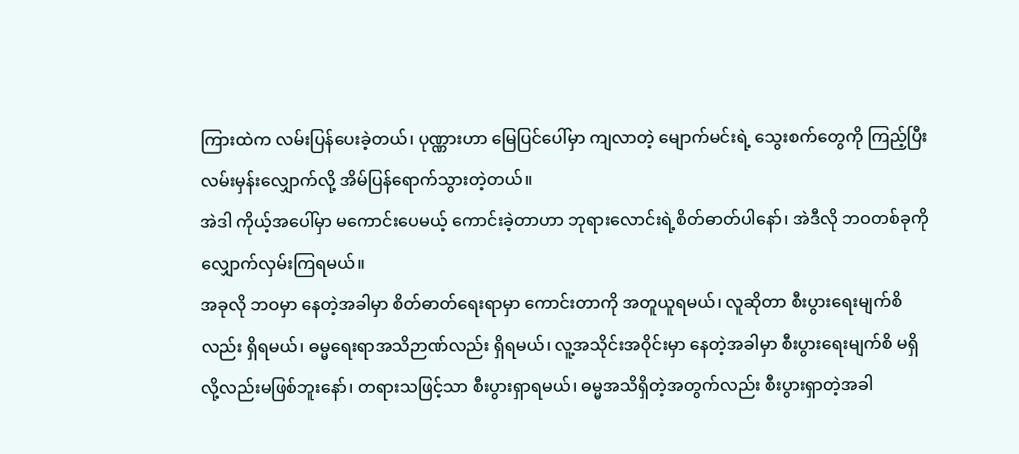ကြားထဲက လမ်းပြန်ပေးခဲ့တယ်၊ ပုဏ္ဏားဟာ မြေပြင်ပေါ်မှာ ကျလာတဲ့ မျောက်မင်းရဲ့ သွေးစက်တွေကို ကြည့်ပြီးလမ်းမှန်းလျှောက်လို့ အိမ်ပြန်ရောက်သွားတဲ့တယ်။
အဲဒါ ကိုယ့်အပေါ်မှာ မကောင်းပေမယ့် ကောင်းခဲ့တာဟာ ဘုရားလောင်းရဲ့စိတ်ဓာတ်ပါနော်၊ အဲဒီလို ဘဝတစ်ခုကို လျှောက်လှမ်းကြရမယ်။
အခုလို ဘဝမှာ နေတဲ့အခါမှာ စိတ်ဓာတ်ရေးရာမှာ ကောင်းတာကို အတူယူရမယ်၊ လူဆိုတာ စီးပွားရေးမျက်စိလည်း ရှိရမယ်၊ ဓမ္မရေးရာအသိဉာဏ်လည်း ရှိရမယ်၊ လူ့အသိုင်းအဝိုင်းမှာ နေတဲ့အခါမှာ စီးပွားရေးမျက်စိ မရှိလို့လည်းမဖြစ်ဘူးနော်၊ တရားသဖြင့်သာ စီးပွားရှာရမယ်၊ ဓမ္မအသိရှိတဲ့အတွက်လည်း စီးပွားရှာတဲ့အခါ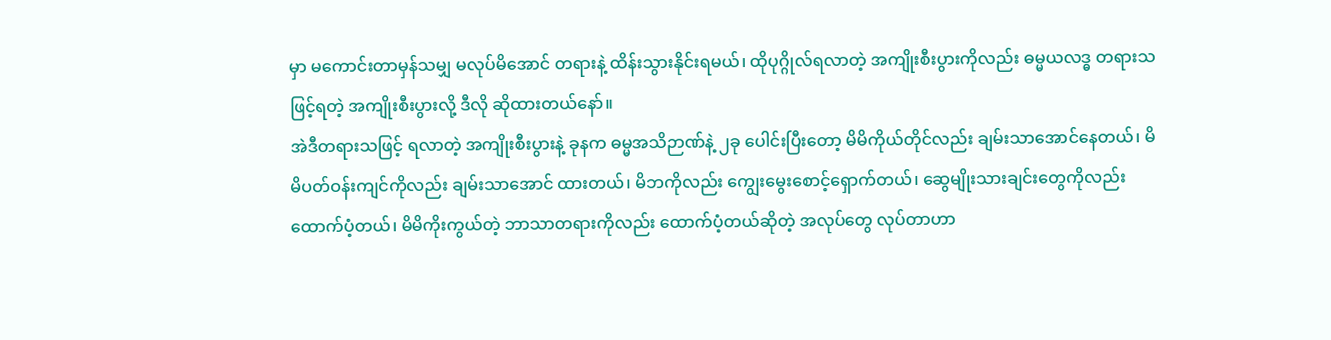မှာ မကောင်းတာမှန်သမျှ မလုပ်မိအောင် တရားနဲ့ ထိန်းသွားနိုင်းရမယ်၊ ထိုပုဂ္ဂိုလ်ရလာတဲ့ အကျိုးစီးပွားကိုလည်း ဓမ္မယလဒ္ဓ တရားသဖြင့်ရတဲ့ အကျိုးစီးပွားလို့ ဒီလို ဆိုထားတယ်နော်။
အဲဒီတရားသဖြင့် ရလာတဲ့ အကျိုးစီးပွားနဲ့ ခုနက ဓမ္မအသိဉာဏ်နဲ့ ၂ခု ပေါင်းပြီးတော့ မိမိကိုယ်တိုင်လည်း ချမ်းသာအောင်နေတယ်၊ မိမိပတ်ဝန်းကျင်ကိုလည်း ချမ်းသာအောင် ထားတယ်၊ မိဘကိုလည်း ကျွေးမွေးစောင့်ရှောက်တယ်၊ ဆွေမျိုးသားချင်းတွေကိုလည်း ထောက်ပံ့တယ်၊ မိမိကိုးကွယ်တဲ့ ဘာသာတရားကိုလည်း ထောက်ပံ့တယ်ဆိုတဲ့ အလုပ်တွေ လုပ်တာဟာ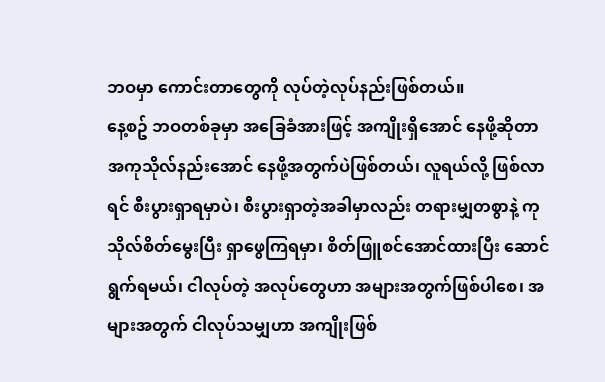ဘဝမှာ ကောင်းတာတွေကို လုပ်တဲ့လုပ်နည်းဖြစ်တယ်။
နေ့စဥ် ဘဝတစ်ခုမှာ အခြေခံအားဖြင့် အကျိုးရှိအောင် နေဖို့ဆိုတာ အကုသိုလ်နည်းအောင် နေဖို့အတွက်ပဲဖြစ်တယ်၊ လူရယ်လို့ ဖြစ်လာရင် စီးပွားရှာရမှာပဲ၊ စီးပွားရှာတဲ့အခါမှာလည်း တရားမျှတစွာနဲ့ ကုသိုလ်စိတ်မွေးပြီး ရှာဖွေကြရမှာ၊ စိတ်ဖြူစင်အောင်ထားပြီး ဆောင်ရွက်ရမယ်၊ ငါလုပ်တဲ့ အလုပ်တွေဟာ အများအတွက်ဖြစ်ပါစေ၊ အများအတွက် ငါလုပ်သမျှဟာ အကျိုးဖြစ်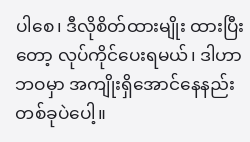ပါစေ၊ ဒီလိုစိတ်ထားမျိုး ထားပြီးတော့ လုပ်ကိုင်ပေးရမယ်၊ ဒါဟာ ဘဝမှာ အကျိုးရှိအောင်နေနည်း တစ်ခုပဲပေါ့။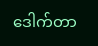ဒေါက်တာ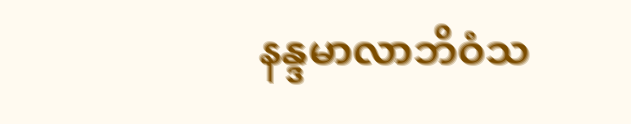နန္ဒမာလာဘိဝံသ